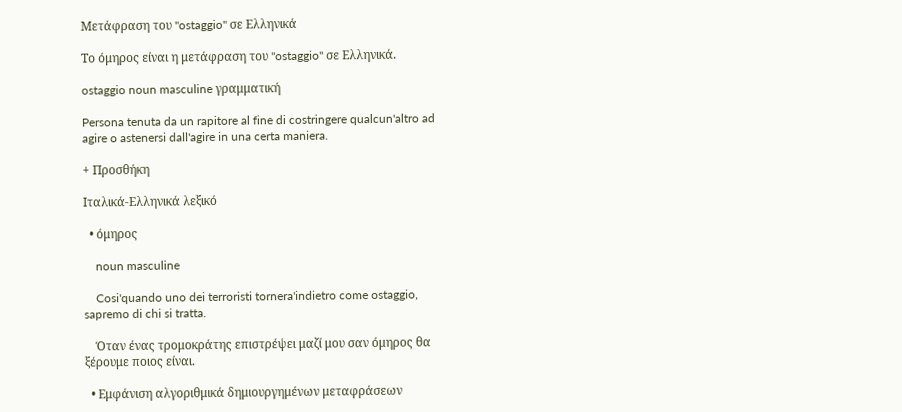Μετάφραση του "ostaggio" σε Ελληνικά

Το όμηρος είναι η μετάφραση του "ostaggio" σε Ελληνικά.

ostaggio noun masculine γραμματική

Persona tenuta da un rapitore al fine di costringere qualcun'altro ad agire o astenersi dall'agire in una certa maniera.

+ Προσθήκη

Ιταλικά-Ελληνικά λεξικό

  • όμηρος

    noun masculine

    Cosi'quando uno dei terroristi tornera'indietro come ostaggio, sapremo di chi si tratta.

    Όταν ένας τρομοκράτης επιστρέψει μαζί μου σαν όμηρος θα ξέρουμε ποιος είναι.

  • Εμφάνιση αλγοριθμικά δημιουργημένων μεταφράσεων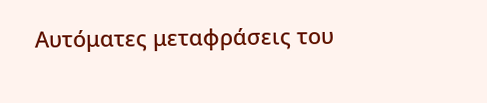Αυτόματες μεταφράσεις του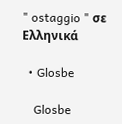" ostaggio " σε Ελληνικά

  • Glosbe

    Glosbe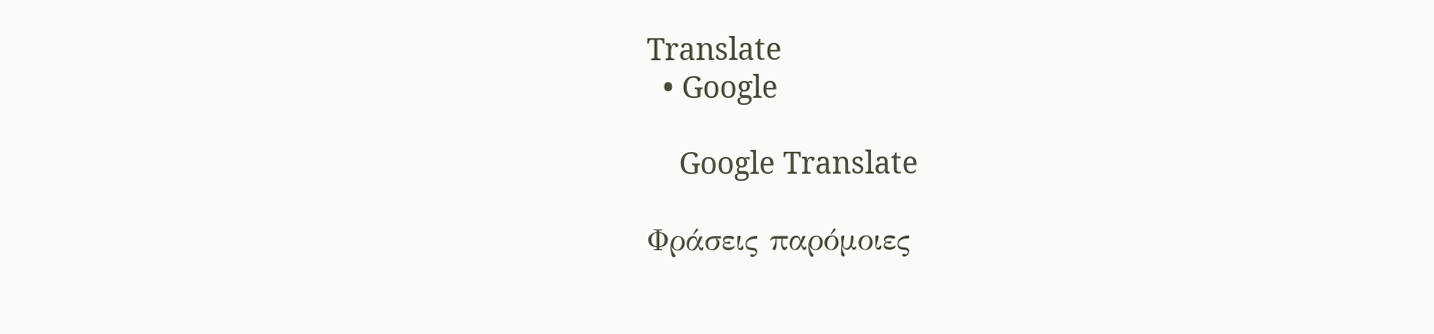Translate
  • Google

    Google Translate

Φράσεις παρόμοιες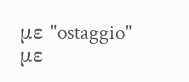με "ostaggio" με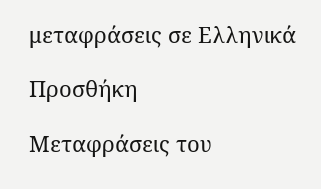μεταφράσεις σε Ελληνικά

Προσθήκη

Μεταφράσεις του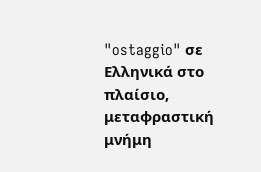"ostaggio" σε Ελληνικά στο πλαίσιο, μεταφραστική μνήμη